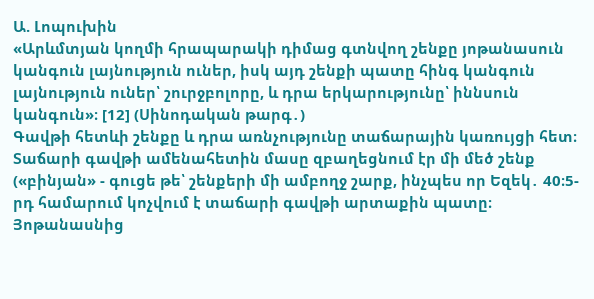Ա. Լոպուխին
«Արևմտյան կողմի հրապարակի դիմաց գտնվող շենքը յոթանասուն կանգուն լայնություն ուներ, իսկ այդ շենքի պատը հինգ կանգուն լայնություն ուներ՝ շուրջբոլորը, և դրա երկարությունը՝ իննսուն կանգուն»։ [12] (Սինոդական թարգ․)
Գավթի հետևի շենքը և դրա առնչությունը տաճարային կառույցի հետ։ Տաճարի գավթի ամենահետին մասը զբաղեցնում էր մի մեծ շենք («բինյան» - գուցե թե՝ շենքերի մի ամբողջ շարք, ինչպես որ Եզեկ․ 40։5-րդ համարում կոչվում է տաճարի գավթի արտաքին պատը։ Յոթանասնից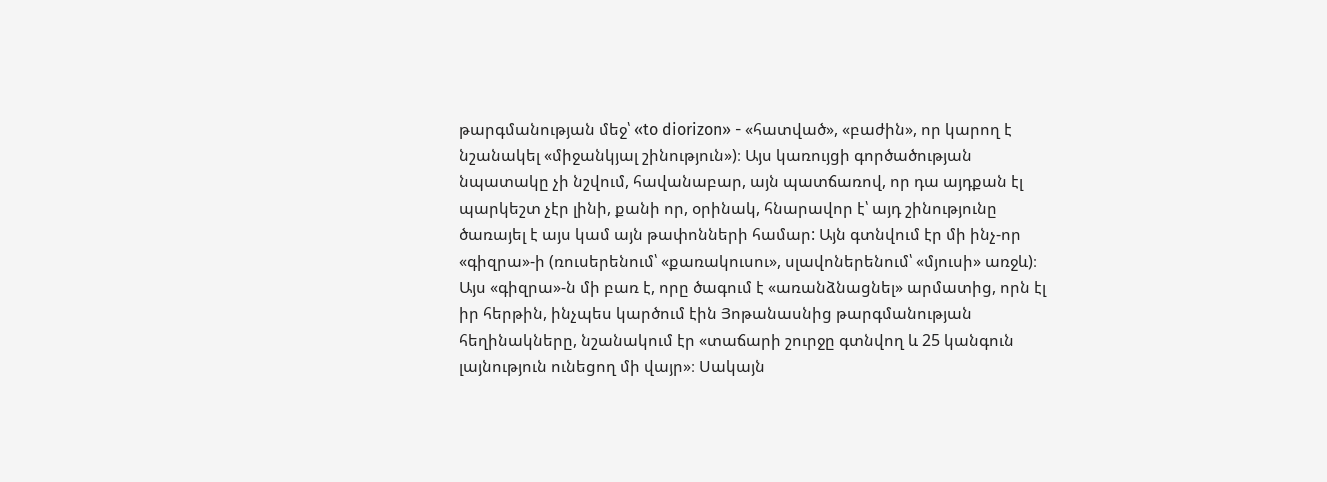թարգմանության մեջ՝ «to diorizon» - «հատված», «բաժին», որ կարող է նշանակել «միջանկյալ շինություն»)։ Այս կառույցի գործածության նպատակը չի նշվում, հավանաբար, այն պատճառով, որ դա այդքան էլ պարկեշտ չէր լինի, քանի որ, օրինակ, հնարավոր է՝ այդ շինությունը ծառայել է այս կամ այն թափոնների համար: Այն գտնվում էր մի ինչ-որ «գիզրա»-ի (ռուսերենում՝ «քառակուսու», սլավոներենում՝ «մյուսի» առջև)։ Այս «գիզրա»-ն մի բառ է, որը ծագում է «առանձնացնել» արմատից, որն էլ իր հերթին, ինչպես կարծում էին Յոթանասնից թարգմանության հեղինակները, նշանակում էր «տաճարի շուրջը գտնվող և 25 կանգուն լայնություն ունեցող մի վայր»։ Սակայն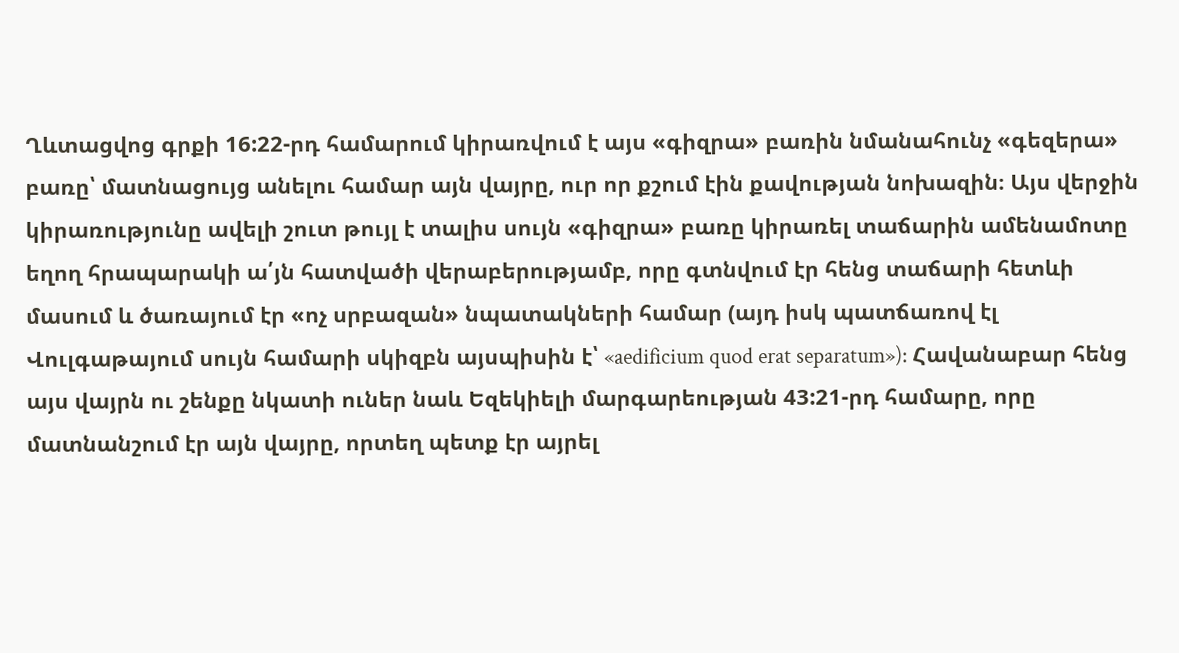Ղևտացվոց գրքի 16:22-րդ համարում կիրառվում է այս «գիզրա» բառին նմանահունչ «գեզերա» բառը՝ մատնացույց անելու համար այն վայրը, ուր որ քշում էին քավության նոխազին։ Այս վերջին կիրառությունը ավելի շուտ թույլ է տալիս սույն «գիզրա» բառը կիրառել տաճարին ամենամոտը եղող հրապարակի ա՛յն հատվածի վերաբերությամբ, որը գտնվում էր հենց տաճարի հետևի մասում և ծառայում էր «ոչ սրբազան» նպատակների համար (այդ իսկ պատճառով էլ Վուլգաթայում սույն համարի սկիզբն այսպիսին է՝ «aedificium quod erat separatum»): Հավանաբար հենց այս վայրն ու շենքը նկատի ուներ նաև Եզեկիելի մարգարեության 43:21-րդ համարը, որը մատնանշում էր այն վայրը, որտեղ պետք էր այրել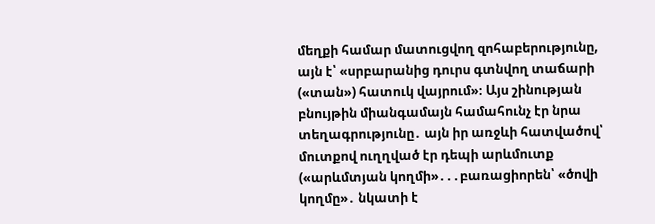մեղքի համար մատուցվող զոհաբերությունը, այն է՝ «սրբարանից դուրս գտնվող տաճարի («տան») հատուկ վայրում»։ Այս շինության բնույթին միանգամայն համահունչ էր նրա տեղագրությունը․ այն իր առջևի հատվածով՝ մուտքով ուղղված էր դեպի արևմուտք («արևմտյան կողմի»․․․բառացիորեն՝ «ծովի կողմը»․ նկատի է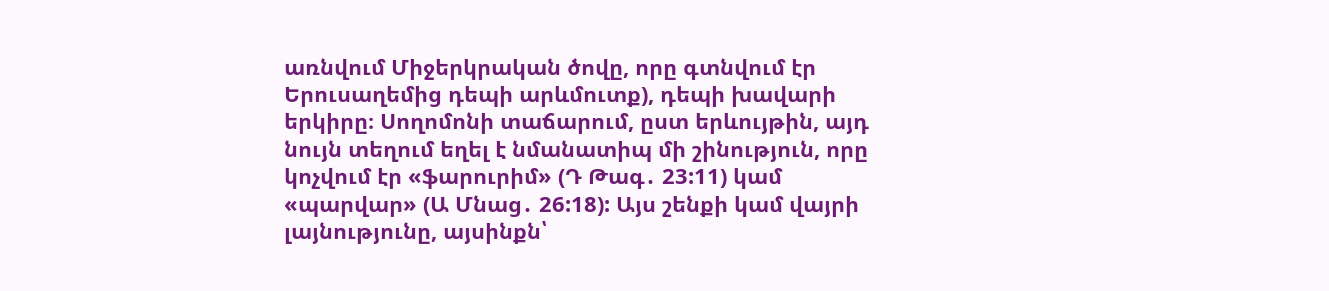առնվում Միջերկրական ծովը, որը գտնվում էր Երուսաղեմից դեպի արևմուտք), դեպի խավարի երկիրը։ Սողոմոնի տաճարում, ըստ երևույթին, այդ նույն տեղում եղել է նմանատիպ մի շինություն, որը կոչվում էր «ֆարուրիմ» (Դ Թագ․ 23:11) կամ «պարվար» (Ա Մնաց․ 26:18): Այս շենքի կամ վայրի լայնությունը, այսինքն՝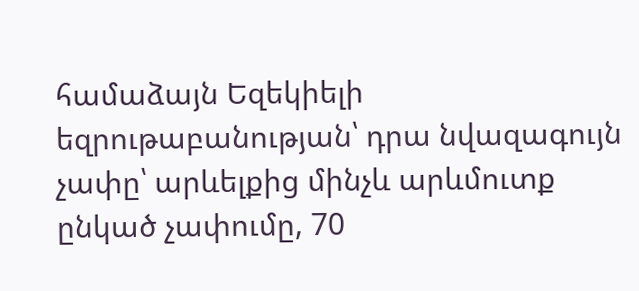համաձայն Եզեկիելի եզրութաբանության՝ դրա նվազագույն չափը՝ արևելքից մինչև արևմուտք ընկած չափումը, 70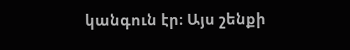կանգուն էր։ Այս շենքի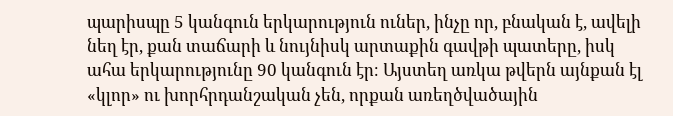պարիսպը 5 կանգուն երկարություն ուներ, ինչը որ, բնական է, ավելի նեղ էր, քան տաճարի և նույնիսկ արտաքին գավթի պատերը, իսկ ահա երկարությունը 90 կանգուն էր։ Այստեղ առկա թվերն այնքան էլ «կլոր» ու խորհրդանշական չեն, որքան առեղծվածային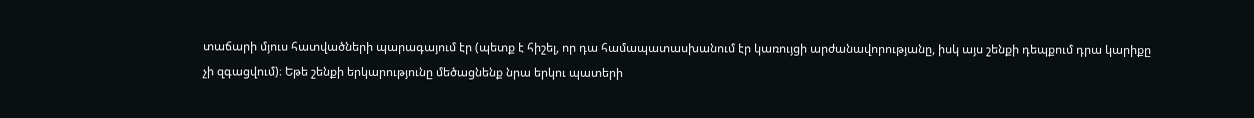տաճարի մյուս հատվածների պարագայում էր (պետք է հիշել, որ դա համապատասխանում էր կառույցի արժանավորությանը, իսկ այս շենքի դեպքում դրա կարիքը չի զգացվում)։ Եթե շենքի երկարությունը մեծացնենք նրա երկու պատերի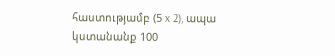հաստությամբ (5 x 2), ապա կստանանք 100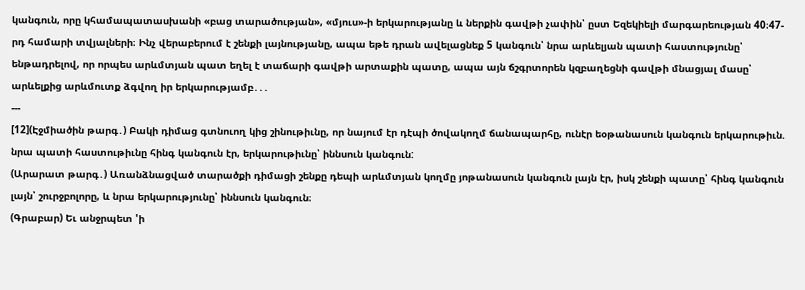կանգուն, որը կհամապատասխանի «բաց տարածության», «մյուս»-ի երկարությանը և ներքին գավթի չափին՝ ըստ Եզեկիելի մարգարեության 40։47-րդ համարի տվյալների։ Ինչ վերաբերում է շենքի լայնությանը, ապա եթե դրան ավելացնեք 5 կանգուն՝ նրա արևելյան պատի հաստությունը՝ ենթադրելով, որ որպես արևմտյան պատ եղել է տաճարի գավթի արտաքին պատը, ապա այն ճշգրտորեն կզբաղեցնի գավթի մնացյալ մասը՝ արևելքից արևմուտք ձգվող իր երկարությամբ․․․
---
[12](Էջմիածին թարգ․) Բակի դիմաց գտնուող կից շինութիւնը, որ նայում էր դէպի ծովակողմ ճանապարհը, ունէր եօթանասուն կանգուն երկարութիւն. նրա պատի հաստութիւնը հինգ կանգուն էր, երկարութիւնը՝ իննսուն կանգուն:
(Արարատ թարգ․) Առանձնացված տարածքի դիմացի շենքը դեպի արևմտյան կողմը յոթանասուն կանգուն լայն էր, իսկ շենքի պատը՝ հինգ կանգուն լայն՝ շուրջբոլորը, և նրա երկարությունը՝ իննսուն կանգուն։
(Գրաբար) Եւ անջրպետ 'ի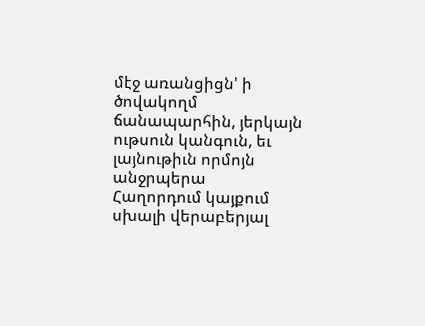մէջ առանցիցն' ի ծովակողմ ճանապարհին, յերկայն ութսուն կանգուն, եւ լայնութիւն որմոյն անջրպերա
Հաղորդում կայքում սխալի վերաբերյալ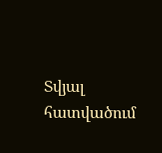Տվյալ հատվածում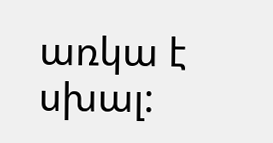առկա է սխալ: